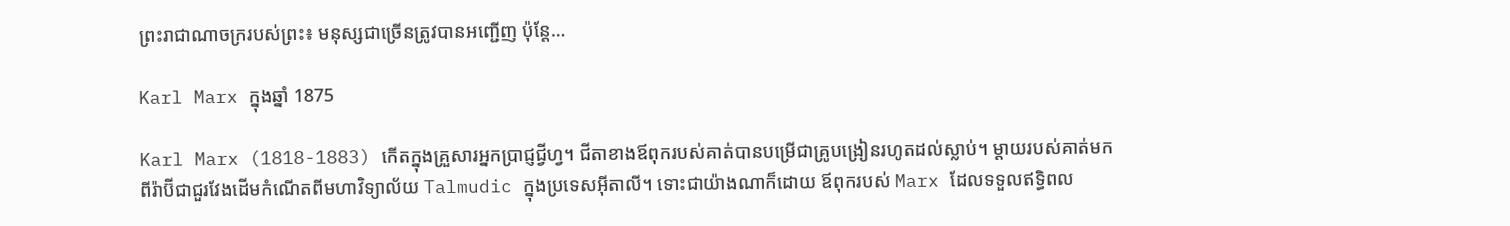ព្រះរាជាណាចក្ររបស់ព្រះ៖ មនុស្សជាច្រើនត្រូវបានអញ្ជើញ ប៉ុន្តែ…

Karl Marx ក្នុងឆ្នាំ 1875

Karl Marx (1818-1883) កើតក្នុងគ្រួសារអ្នកប្រាជ្ញជ្វីហ្វ។ ជីតាខាងឪពុករបស់គាត់បានបម្រើជាគ្រូបង្រៀនរហូតដល់ស្លាប់។ ម្ដាយរបស់គាត់មកពីរ៉ាប៊ីជាជួរវែងដើមកំណើតពីមហាវិទ្យាល័យ Talmudic ក្នុងប្រទេសអ៊ីតាលី។ ទោះជាយ៉ាងណាក៏ដោយ ឪពុករបស់ Marx ដែលទទួលឥទ្ធិពល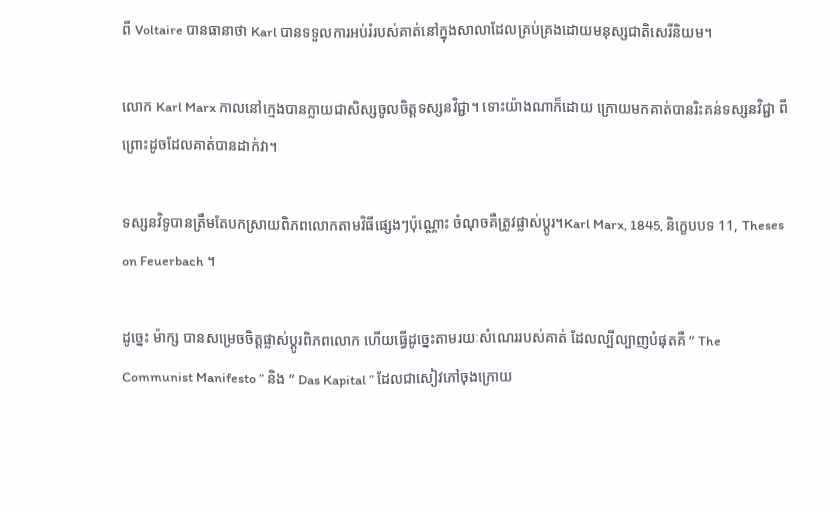ពី Voltaire បានធានាថា Karl បានទទួលការអប់រំរបស់គាត់នៅក្នុងសាលាដែលគ្រប់គ្រងដោយមនុស្សជាតិសេរីនិយម។

លោក Karl Marx កាលនៅក្មេងបានក្លាយជាសិស្សចូលចិត្តទស្សនវិជ្ជា។ ទោះយ៉ាងណាក៏ដោយ ក្រោយមកគាត់បានរិះគន់ទស្សនវិជ្ជា ពីព្រោះដូចដែលគាត់បានដាក់វា។

ទស្សនវិទូបានត្រឹមតែបកស្រាយពិភពលោកតាមវិធីផ្សេងៗប៉ុណ្ណោះ ចំណុចគឺត្រូវផ្លាស់ប្តូរ។Karl Marx, 1845, និក្ខេបបទ 11, Theses on Feuerbach ។

ដូច្នេះ ម៉ាក្ស បានសម្រេចចិត្តផ្លាស់ប្តូរពិភពលោក ហើយធ្វើដូច្នេះតាមរយៈសំណេររបស់គាត់ ដែលល្បីល្បាញបំផុតគឺ ” The Communist Manifesto ” និង ” Das Kapital ” ដែលជាសៀវភៅចុងក្រោយ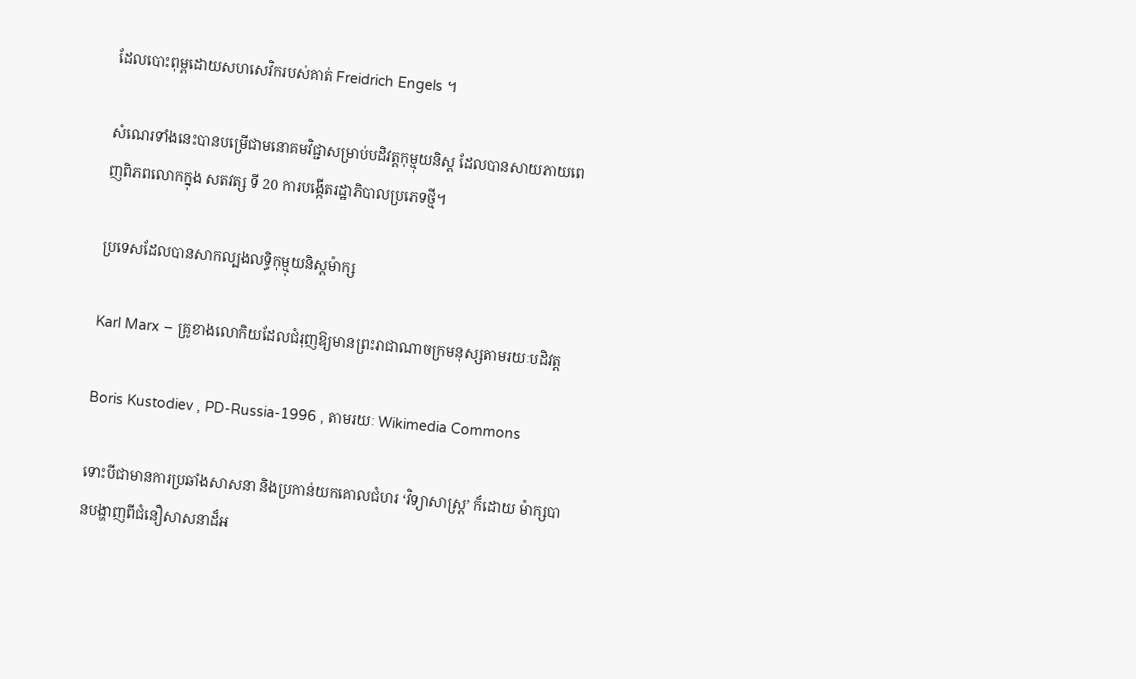ដែលបោះពុម្ពដោយសហសេវិករបស់គាត់ Freidrich Engels ។

សំណេរទាំងនេះបានបម្រើជាមនោគមវិជ្ជាសម្រាប់បដិវត្តកុម្មុយនិស្ត ដែលបានសាយភាយពេញពិភពលោកក្នុង សតវត្ស ទី 20 ការបង្កើតរដ្ឋាភិបាលប្រភេទថ្មី។

ប្រទេសដែលបានសាកល្បងលទ្ធិកុម្មុយនិស្តម៉ាក្ស

Karl Marx – គ្រូខាងលោកិយដែលជំរុញឱ្យមានព្រះរាជាណាចក្រមនុស្សតាមរយៈបដិវត្ត

Boris Kustodiev , PD-Russia-1996 , តាមរយៈ Wikimedia Commons

ទោះបីជាមានការប្រឆាំងសាសនា និងប្រកាន់យកគោលជំហរ ‘វិទ្យាសាស្រ្ត’ ក៏ដោយ ម៉ាក្សបានបង្ហាញពីជំនឿសាសនាដ៏អ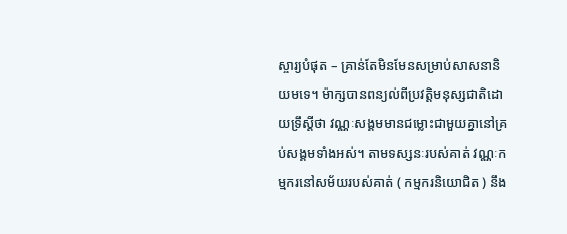ស្ចារ្យបំផុត – គ្រាន់តែមិនមែនសម្រាប់សាសនានិយមទេ។ ម៉ាក្សបានពន្យល់ពីប្រវត្តិមនុស្សជាតិដោយទ្រឹស្តីថា វណ្ណៈសង្គមមានជម្លោះជាមួយគ្នានៅគ្រប់សង្គមទាំងអស់។ តាមទស្សនៈរបស់គាត់ វណ្ណៈកម្មករនៅសម័យរបស់គាត់ ( កម្មករនិយោជិត ) នឹង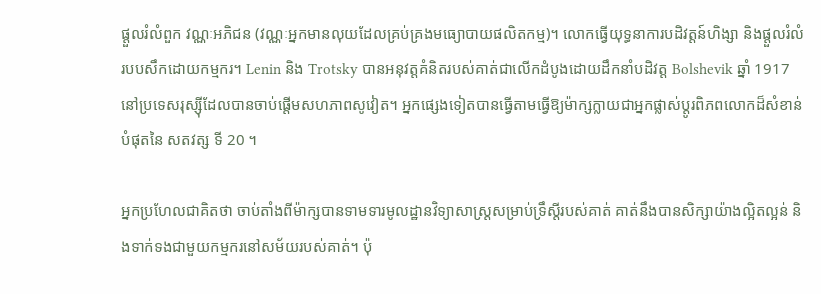ផ្ដួលរំលំពួក វណ្ណៈអភិជន (វណ្ណៈអ្នកមានលុយដែលគ្រប់គ្រងមធ្យោបាយផលិតកម្ម)។ លោកធ្វើយុទ្ធនាការបដិវត្តន៍ហិង្សា និងផ្ដួលរំលំរបបសឹកដោយកម្មករ។ Lenin និង Trotsky បានអនុវត្តគំនិតរបស់គាត់ជាលើកដំបូងដោយដឹកនាំបដិវត្ត Bolshevik ឆ្នាំ 1917 នៅប្រទេសរុស្ស៊ីដែលបានចាប់ផ្តើមសហភាពសូវៀត។ អ្នកផ្សេងទៀតបានធ្វើតាមធ្វើឱ្យម៉ាក្សក្លាយជាអ្នកផ្លាស់ប្តូរពិភពលោកដ៏សំខាន់បំផុតនៃ សតវត្ស ទី 20 ។

អ្នកប្រហែលជាគិតថា ចាប់តាំងពីម៉ាក្សបានទាមទារមូលដ្ឋានវិទ្យាសាស្ត្រសម្រាប់ទ្រឹស្ដីរបស់គាត់ គាត់នឹងបានសិក្សាយ៉ាងល្អិតល្អន់ និងទាក់ទងជាមួយកម្មករនៅសម័យរបស់គាត់។ ប៉ុ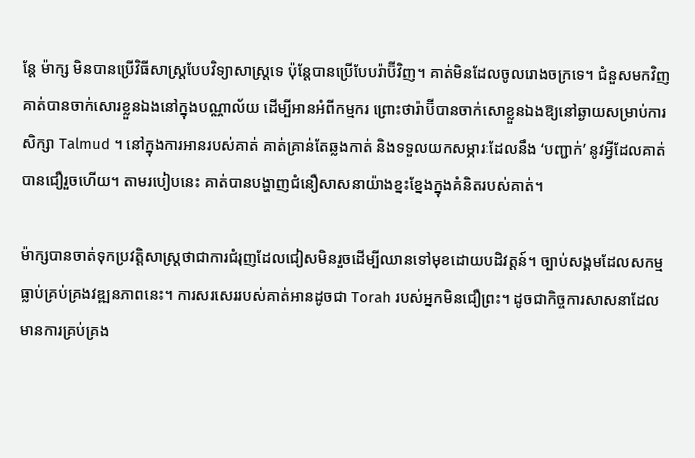ន្តែ ម៉ាក្ស មិនបានប្រើវិធីសាស្ត្របែបវិទ្យាសាស្ត្រទេ ប៉ុន្តែបានប្រើបែបរ៉ាប៊ីវិញ។ គាត់មិនដែលចូលរោងចក្រទេ។ ជំនួសមកវិញ គាត់បានចាក់សោរខ្លួនឯងនៅក្នុងបណ្ណាល័យ ដើម្បីអានអំពីកម្មករ ព្រោះថារ៉ាប៊ីបានចាក់សោខ្លួនឯងឱ្យនៅឆ្ងាយសម្រាប់ការសិក្សា Talmud ។ នៅក្នុងការអានរបស់គាត់ គាត់គ្រាន់តែឆ្លងកាត់ និងទទួលយកសម្ភារៈដែលនឹង ‘បញ្ជាក់’ នូវអ្វីដែលគាត់បានជឿរួចហើយ។ តាមរបៀបនេះ គាត់បានបង្ហាញជំនឿសាសនាយ៉ាងខ្នះខ្នែងក្នុងគំនិតរបស់គាត់។

ម៉ាក្សបានចាត់ទុកប្រវត្តិសាស្ត្រថាជាការជំរុញដែលជៀសមិនរួចដើម្បីឈានទៅមុខដោយបដិវត្តន៍។ ច្បាប់សង្គមដែលសកម្មធ្លាប់គ្រប់គ្រងវឌ្ឍនភាពនេះ។ ការសរសេររបស់គាត់អានដូចជា Torah របស់អ្នកមិនជឿព្រះ។ ដូចជាកិច្ចការសាសនាដែលមានការគ្រប់គ្រង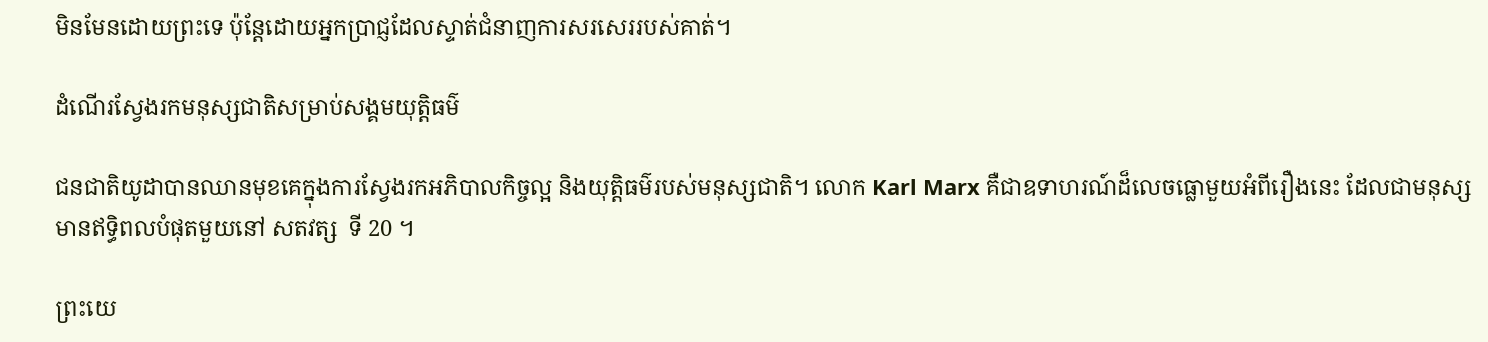មិនមែនដោយព្រះទេ ប៉ុន្តែដោយអ្នកប្រាជ្ញដែលស្ទាត់ជំនាញការសរសេររបស់គាត់។

ដំណើរស្វែងរកមនុស្សជាតិសម្រាប់សង្គមយុត្តិធម៌

ជនជាតិយូដាបានឈានមុខគេក្នុងការស្វែងរកអភិបាលកិច្ចល្អ និងយុត្តិធម៌របស់មនុស្សជាតិ។ លោក Karl Marx គឺជាឧទាហរណ៍ដ៏លេចធ្លោមួយអំពីរឿងនេះ ដែលជាមនុស្សមានឥទ្ធិពលបំផុតមួយនៅ សតវត្ស  ទី 20 ។

ព្រះយេ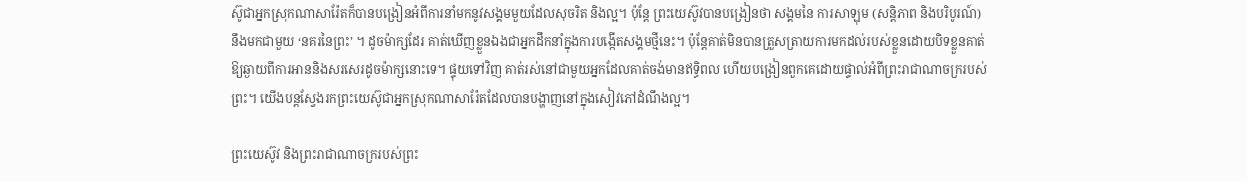ស៊ូជាអ្នកស្រុកណាសារ៉ែតក៏បានបង្រៀនអំពីការនាំមកនូវសង្គមមួយដែលសុចរិត និងល្អ។ ប៉ុន្តែ ព្រះយេស៊ូវបានបង្រៀនថា សង្គមនៃ ការសាឡុម (សន្តិភាព និងបរិបូរណ៍) នឹងមកជាមួយ ‘នគរនៃព្រះ’ ។ ដូចម៉ាក្សដែរ គាត់ឃើញខ្លួនឯងជាអ្នកដឹកនាំក្នុងការបង្កើតសង្គមថ្មីនេះ។ ប៉ុន្តែគាត់មិនបានត្រួសត្រាយការមកដល់របស់ខ្លួនដោយបិទខ្លួនគាត់ឱ្យឆ្ងាយពីការអាននិងសរសេរដូចម៉ាក្សនោះទេ។ ផ្ទុយទៅវិញ គាត់រស់នៅជាមួយអ្នកដែលគាត់ចង់មានឥទ្ធិពល ហើយបង្រៀនពួកគេដោយផ្ទាល់អំពីព្រះរាជាណាចក្ររបស់ព្រះ។ យើងបន្តស្វែងរកព្រះយេស៊ូជាអ្នកស្រុកណាសារ៉ែតដែលបានបង្ហាញនៅក្នុងសៀវភៅដំណឹងល្អ។

ព្រះយេស៊ូវ និងព្រះរាជាណាចក្ររបស់ព្រះ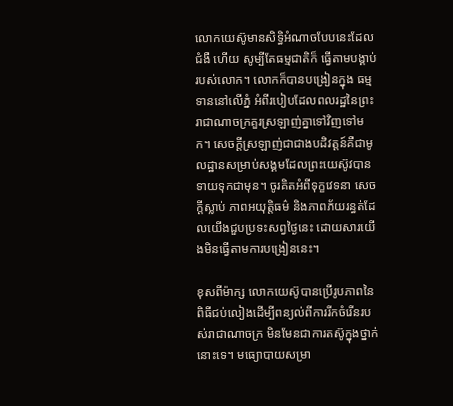លោកយេស៊ូមានសិទ្ធិអំណាចបែបនេះដែល ជំងឺ ហើយ សូម្បីតែធម្មជាតិក៏ ធ្វើតាមបង្គាប់របស់លោក។ លោកក៏បានបង្រៀនក្នុង ធម្មទាននៅលើភ្នំ អំពីរបៀបដែលពលរដ្ឋនៃព្រះរាជាណាចក្រគួរស្រឡាញ់គ្នាទៅវិញទៅមក។ សេចក្ដីស្រឡាញ់ជាជាងបដិវត្តន៍គឺជាមូលដ្ឋានសម្រាប់សង្គមដែលព្រះយេស៊ូវបានទាយទុកជាមុន។ ចូរគិតអំពីទុក្ខវេទនា សេចក្ដីស្លាប់ ភាពអយុត្តិធម៌ និងភាពភ័យរន្ធត់ដែលយើងជួបប្រទះសព្វថ្ងៃនេះ ដោយសារយើងមិនធ្វើតាមការបង្រៀននេះ។

ខុសពីម៉ាក្ស លោកយេស៊ូបានប្រើរូបភាពនៃពិធីជប់លៀងដើម្បីពន្យល់ពីការរីកចំរើនរបស់រាជាណាចក្រ មិនមែនជាការតស៊ូក្នុងថ្នាក់នោះទេ។ មធ្យោបាយសម្រា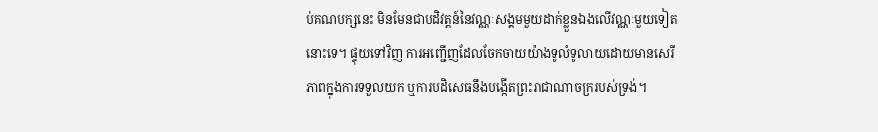ប់គណបក្សនេះ មិនមែនជាបដិវត្តន៍នៃវណ្ណៈសង្គមមួយដាក់ខ្លួនឯងលើវណ្ណៈមួយទៀតនោះទេ។ ផ្ទុយទៅវិញ ការអញ្ជើញដែលចែកចាយយ៉ាងទូលំទូលាយដោយមានសេរីភាពក្នុងការទទួលយក ឬការបដិសេធនឹងបង្កើតព្រះរាជាណាចក្ររបស់ទ្រង់។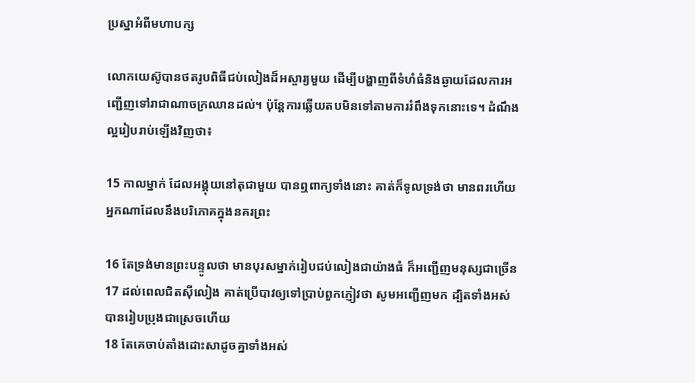ប្រស្នាអំពីមហាបក្ស

លោកយេស៊ូបានថតរូបពិធីជប់លៀងដ៏អស្ចារ្យមួយ ដើម្បីបង្ហាញពីទំហំធំនិងឆ្ងាយដែលការអញ្ជើញទៅរាជាណាចក្រឈានដល់។ ប៉ុន្តែការឆ្លើយតបមិនទៅតាមការរំពឹងទុកនោះទេ។ ដំណឹងល្អរៀបរាប់ឡើងវិញថា៖

15 កាលម្នាក់ ដែលអង្គុយនៅតុជាមួយ បានឮពាក្យទាំងនោះ គាត់ក៏ទូលទ្រង់ថា មានពរហើយ អ្នកណាដែលនឹងបរិភោគក្នុងនគរព្រះ

16 តែទ្រង់មានព្រះ‌បន្ទូលថា មានបុរសម្នាក់រៀបជប់‌លៀងជាយ៉ាងធំ ក៏អញ្ជើញមនុស្សជាច្រើន
17 ដល់ពេលជិតស៊ីលៀង គាត់ប្រើបាវឲ្យទៅប្រាប់ពួកភ្ញៀវថា សូមអញ្ជើញមក ដ្បិតទាំងអស់បានរៀបប្រុងជាស្រេចហើយ
18 តែគេចាប់តាំងដោះសាដូចគ្នាទាំងអស់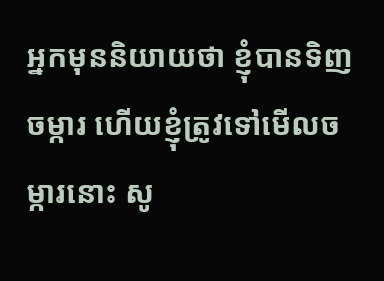អ្នកមុននិយាយថា ខ្ញុំបានទិញចម្ការ ហើយខ្ញុំត្រូវទៅមើលចម្ការនោះ សូ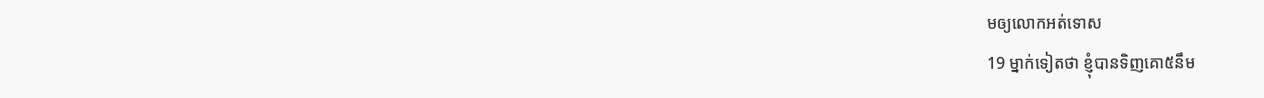មឲ្យលោកអត់ទោស
19 ម្នាក់ទៀតថា ខ្ញុំបានទិញគោ៥នឹម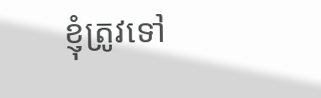ខ្ញុំត្រូវទៅ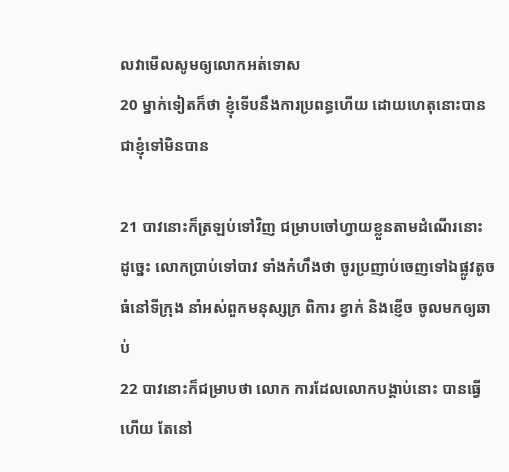លវាមើលសូមឲ្យលោកអត់ទោស
20 ម្នាក់ទៀតក៏ថា ខ្ញុំទើបនឹងការប្រពន្ធហើយ ដោយហេតុនោះបានជាខ្ញុំទៅមិនបាន

21 បាវនោះក៏ត្រឡប់ទៅវិញ ជម្រាបចៅ‌ហ្វាយខ្លួនតាមដំណើរនោះ ដូច្នេះ លោកប្រាប់ទៅបាវ ទាំងកំហឹងថា ចូរប្រញាប់ចេញទៅឯផ្លូវតូចធំនៅទីក្រុង នាំអស់ពួកមនុស្សក្រ ពិការ ខ្វាក់ និងខ្ញើច ចូលមកឲ្យឆាប់
22 បាវនោះក៏ជម្រាបថា លោក ការដែលលោកបង្គាប់នោះ បានធ្វើហើយ តែនៅ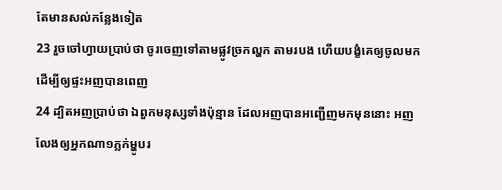តែមានសល់កន្លែងទៀត
23 រួចចៅ‌ហ្វាយប្រាប់ថា ចូរចេញទៅតាមផ្លូវច្រកល្ហក តាមរបង ហើយបង្ខំគេឲ្យចូលមក ដើម្បីឲ្យផ្ទះអញបានពេញ
24 ដ្បិតអញប្រាប់ថា ឯពួកមនុស្សទាំងប៉ុន្មាន ដែលអញបានអញ្ជើញមកមុននោះ អញលែងឲ្យអ្នកណា១ភ្លក់ម្ហូបរ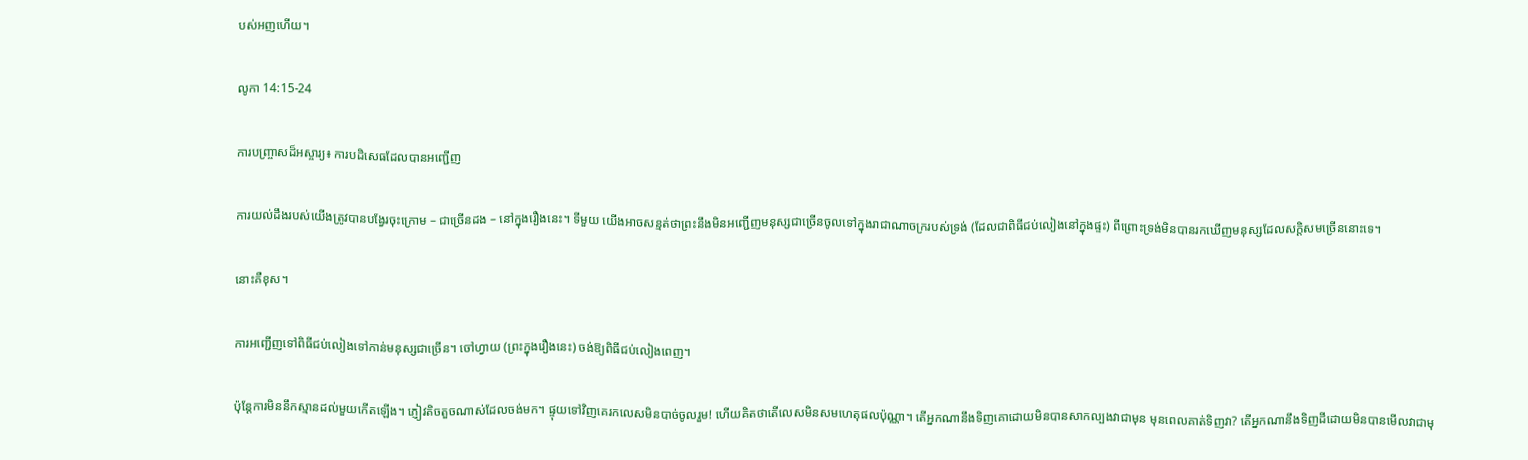បស់អញហើយ។

លូកា 14:15-24

ការបញ្ច្រាសដ៏អស្ចារ្យ៖ ការបដិសេធដែលបានអញ្ជើញ

ការយល់ដឹងរបស់យើងត្រូវបានបង្វែរចុះក្រោម – ជាច្រើនដង – នៅក្នុងរឿងនេះ។ ទីមួយ យើងអាចសន្មត់ថាព្រះនឹងមិនអញ្ជើញមនុស្សជាច្រើនចូលទៅក្នុងរាជាណាចក្ររបស់ទ្រង់ (ដែលជាពិធីជប់លៀងនៅក្នុងផ្ទះ) ពីព្រោះទ្រង់មិនបានរកឃើញមនុស្សដែលសក្តិសមច្រើននោះទេ។

នោះគឺខុស។

ការអញ្ជើញទៅពិធីជប់លៀងទៅកាន់មនុស្សជាច្រើន។ ចៅហ្វាយ (ព្រះក្នុងរឿងនេះ) ចង់ឱ្យពិធីជប់លៀងពេញ។

ប៉ុន្តែការមិននឹកស្មានដល់មួយកើតឡើង។ ភ្ញៀវតិចតួចណាស់ដែលចង់មក។ ផ្ទុយទៅវិញគេរកលេសមិនបាច់ចូលរួម! ហើយគិតថាតើលេសមិនសមហេតុផលប៉ុណ្ណា។ តើអ្នកណានឹងទិញគោដោយមិនបានសាកល្បងវាជាមុន មុនពេលគាត់ទិញវា? តើអ្នកណានឹងទិញដីដោយមិនបានមើលវាជាមុ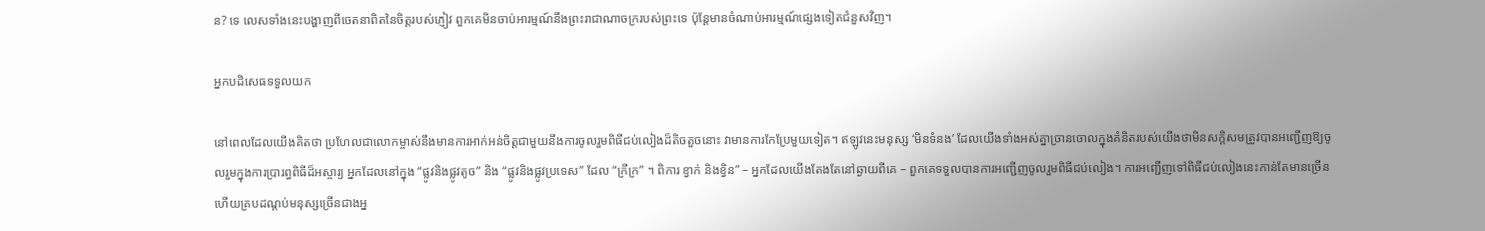ន? ទេ លេសទាំងនេះបង្ហាញពីចេតនាពិតនៃចិត្តរបស់ភ្ញៀវ ពួកគេមិនចាប់អារម្មណ៍នឹងព្រះរាជាណាចក្ររបស់ព្រះទេ ប៉ុន្តែមានចំណាប់អារម្មណ៍ផ្សេងទៀតជំនួសវិញ។

អ្នកបដិសេធទទួលយក

នៅពេលដែលយើងគិតថា ប្រហែលជាលោកម្ចាស់នឹងមានការអាក់អន់ចិត្តជាមួយនឹងការចូលរួមពិធីជប់លៀងដ៏តិចតួចនោះ វាមានការកែប្រែមួយទៀត។ ឥឡូវនេះមនុស្ស ‘មិនទំនង’ ដែលយើងទាំងអស់គ្នាច្រានចោលក្នុងគំនិតរបស់យើងថាមិនសក្តិសមត្រូវបានអញ្ជើញឱ្យចូលរួមក្នុងការប្រារព្ធពិធីដ៏អស្ចារ្យ អ្នកដែលនៅក្នុង “ផ្លូវនិងផ្លូវតូច” និង “ផ្លូវនិងផ្លូវប្រទេស” ដែល “ក្រីក្រ” ។ ពិការ ខ្វាក់ និងខ្វិន” – អ្នកដែលយើងតែងតែនៅឆ្ងាយពីគេ – ពួកគេទទួលបានការអញ្ជើញចូលរួមពិធីជប់លៀង។ ការអញ្ជើញទៅពិធីជប់លៀងនេះកាន់តែមានច្រើន ហើយគ្របដណ្តប់មនុស្សច្រើនជាងអ្ន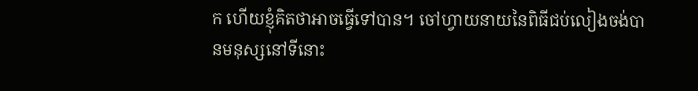ក ហើយខ្ញុំគិតថាអាចធ្វើទៅបាន។ ចៅហ្វាយនាយនៃពិធីជប់លៀងចង់បានមនុស្សនៅទីនោះ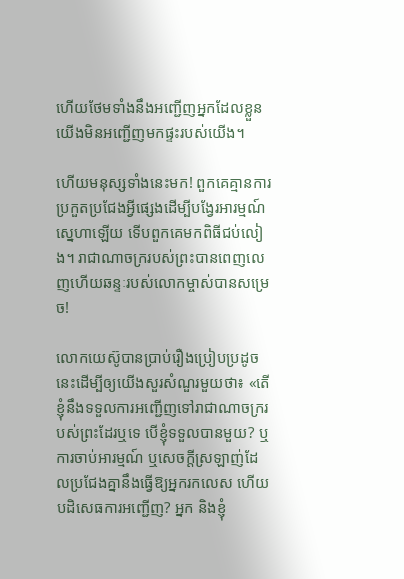ហើយថែមទាំងនឹងអញ្ជើញអ្នកដែលខ្លួនយើងមិនអញ្ជើញមកផ្ទះរបស់យើង។

ហើយមនុស្សទាំងនេះមក! ពួកគេគ្មានការប្រកួតប្រជែងអ្វីផ្សេងដើម្បីបង្វែរអារម្មណ៍ស្នេហាឡើយ ទើបពួកគេមកពិធីជប់លៀង។ រាជាណាចក្ររបស់ព្រះបានពេញលេញហើយឆន្ទៈរបស់លោកម្ចាស់បានសម្រេច!

លោកយេស៊ូបានប្រាប់រឿងប្រៀបប្រដូចនេះដើម្បីឲ្យយើងសួរសំណួរមួយថា៖ «តើខ្ញុំនឹងទទួលការអញ្ជើញទៅរាជាណាចក្ររបស់ព្រះដែរឬទេ បើខ្ញុំទទួលបានមួយ? ឬការចាប់អារម្មណ៍ ឬសេចក្ដីស្រឡាញ់ដែលប្រជែងគ្នានឹងធ្វើឱ្យអ្នករកលេស ហើយបដិសេធការអញ្ជើញ? អ្នក និងខ្ញុំ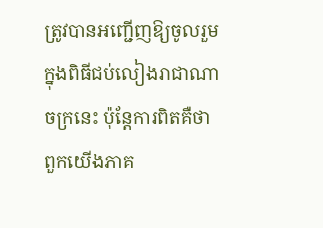ត្រូវបានអញ្ជើញឱ្យចូលរួមក្នុងពិធីជប់លៀងរាជាណាចក្រនេះ ប៉ុន្តែការពិតគឺថាពួកយើងភាគ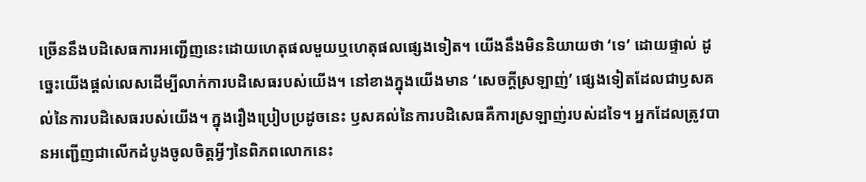ច្រើននឹងបដិសេធការអញ្ជើញនេះដោយហេតុផលមួយឬហេតុផលផ្សេងទៀត។ យើងនឹងមិននិយាយថា ‘ទេ’ ដោយផ្ទាល់ ដូច្នេះយើងផ្តល់លេសដើម្បីលាក់ការបដិសេធរបស់យើង។ នៅខាងក្នុងយើងមាន ‘សេចក្តីស្រឡាញ់’ ផ្សេងទៀតដែលជាឫសគល់នៃការបដិសេធរបស់យើង។ ក្នុងរឿងប្រៀបប្រដូចនេះ ឫសគល់នៃការបដិសេធគឺការស្រឡាញ់របស់ដទៃ។ អ្នកដែលត្រូវបានអញ្ជើញជាលើកដំបូងចូលចិត្តអ្វីៗនៃពិភពលោកនេះ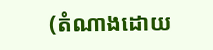(តំណាងដោយ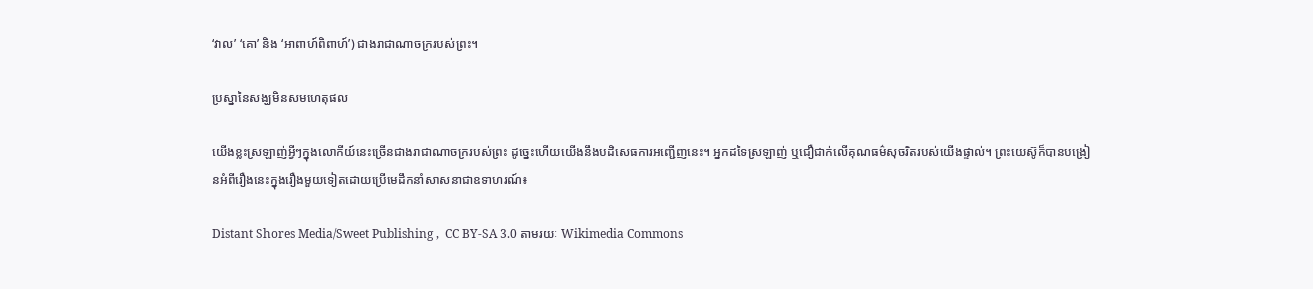‘វាល’ ‘គោ’ និង ‘អាពាហ៍ពិពាហ៍’) ជាងរាជាណាចក្ររបស់ព្រះ។

ប្រស្នានៃសង្ឃមិនសមហេតុផល

យើងខ្លះស្រឡាញ់អ្វីៗក្នុងលោកីយ៍នេះច្រើនជាងរាជាណាចក្ររបស់ព្រះ ដូច្នេះហើយយើងនឹងបដិសេធការអញ្ជើញនេះ។ អ្នកដទៃស្រឡាញ់ ឬជឿជាក់លើគុណធម៌សុចរិតរបស់យើងផ្ទាល់។ ព្រះយេស៊ូក៏បានបង្រៀនអំពីរឿងនេះក្នុងរឿងមួយទៀតដោយប្រើមេដឹកនាំសាសនាជាឧទាហរណ៍៖

Distant Shores Media/Sweet Publishing ,  CC BY-SA 3.0 តាមរយៈ Wikimedia Commons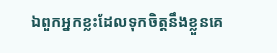ឯពួកអ្នកខ្លះដែលទុកចិត្តនឹងខ្លួនគេ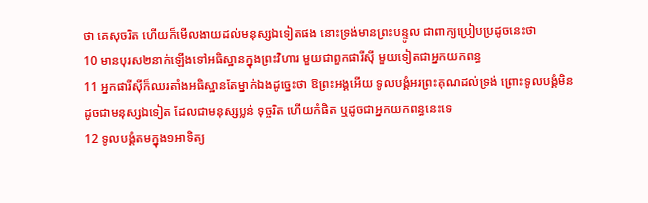ថា គេសុចរិត ហើយក៏មើល‌ងាយដល់មនុស្សឯទៀតផង នោះទ្រង់មានព្រះ‌បន្ទូល ជាពាក្យប្រៀបប្រដូចនេះថា
10 មានបុរស២នាក់ឡើងទៅអធិស្ឋានក្នុងព្រះ‌វិហារ មួយជាពួកផារី‌ស៊ី មួយទៀតជាអ្នកយកពន្ធ
11 អ្នកផារី‌ស៊ីក៏ឈរតាំងអធិស្ឋានតែម្នាក់ឯងដូច្នេះថា ឱព្រះ‌អង្គអើយ ទូល‌បង្គំអរព្រះ‌គុណដល់ទ្រង់ ព្រោះទូល‌បង្គំមិនដូចជាមនុស្សឯទៀត ដែលជាមនុស្សប្លន់ ទុច្ចរិត ហើយកំផិត ឬដូចជាអ្នកយកពន្ធនេះទេ
12 ទូល‌បង្គំតមក្នុង១អាទិត្យ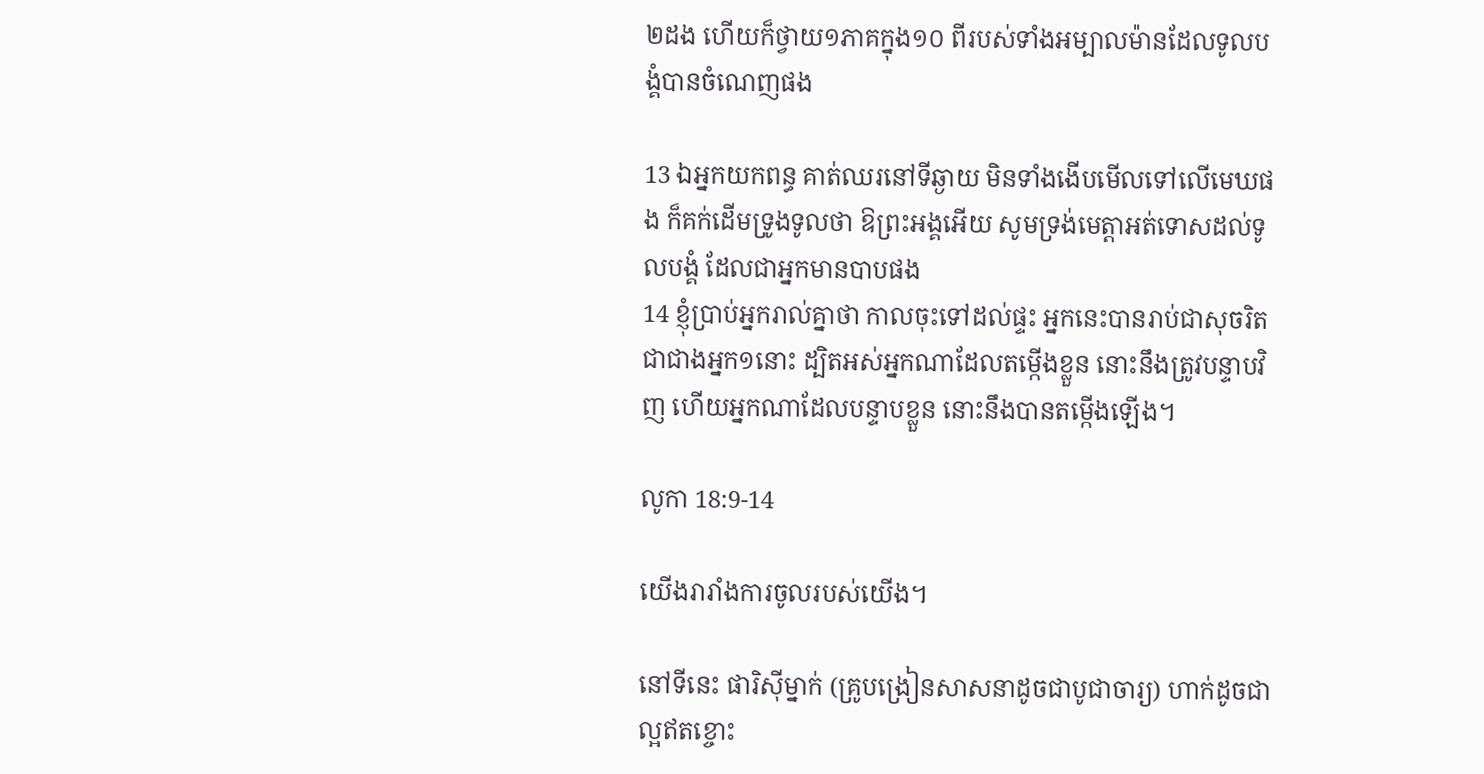២ដង ហើយក៏ថ្វាយ១ភាគក្នុង១០ ពីរបស់ទាំងអម្បាល‌ម៉ានដែលទូល‌បង្គំបានចំណេញផង

13 ឯអ្នកយកពន្ធ គាត់ឈរនៅទីឆ្ងាយ មិនទាំងងើបមើលទៅលើមេឃផង ក៏គក់ដើមទ្រូងទូលថា ឱព្រះ‌អង្គអើយ សូមទ្រង់មេត្តាអត់ទោសដល់ទូល‌បង្គំ ដែលជាអ្នកមានបាបផង
14 ខ្ញុំប្រាប់អ្នករាល់គ្នាថា កាលចុះទៅដល់ផ្ទះ អ្នកនេះបានរាប់ជាសុចរិត ជាជាងអ្នក១នោះ ដ្បិតអស់អ្នកណាដែលតម្កើងខ្លួន នោះនឹងត្រូវបន្ទាបវិញ ហើយអ្នកណាដែលបន្ទាបខ្លួន នោះនឹងបានតម្កើងឡើង។

លូកា 18:9-14

យើងរារាំងការចូលរបស់យើង។

នៅទីនេះ ផារិស៊ីម្នាក់ (គ្រូបង្រៀនសាសនាដូចជាបូជាចារ្យ) ហាក់ដូចជាល្អឥតខ្ចោះ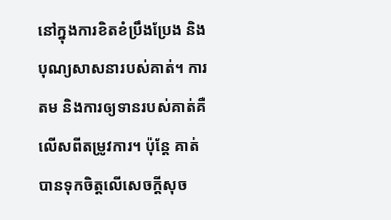នៅក្នុងការខិតខំប្រឹងប្រែង និងបុណ្យសាសនារបស់គាត់។ ការតម និងការឲ្យទានរបស់គាត់គឺលើសពីតម្រូវការ។ ប៉ុន្តែ គាត់បានទុកចិត្តលើសេចក្ដីសុច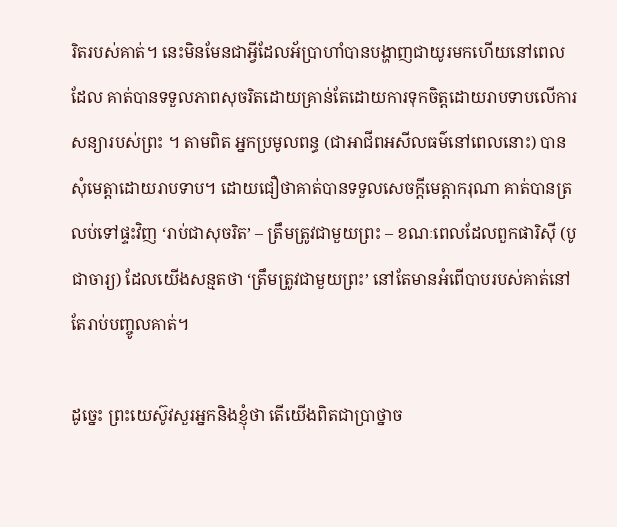រិតរបស់គាត់។ នេះមិនមែនជាអ្វីដែលអ័ប្រាហាំបានបង្ហាញជាយូរមកហើយនៅពេលដែល គាត់បានទទួលភាពសុចរិតដោយគ្រាន់តែដោយការទុកចិត្តដោយរាបទាបលើការសន្យារបស់ព្រះ ។ តាមពិត អ្នកប្រមូលពន្ធ (ជាអាជីពអសីលធម៌នៅពេលនោះ) បានសុំមេត្តាដោយរាបទាប។ ដោយជឿថាគាត់បានទទួលសេចក្ដីមេត្ដាករុណា គាត់បានត្រលប់ទៅផ្ទះវិញ ‘រាប់ជាសុចរិត’ – ត្រឹមត្រូវជាមួយព្រះ – ខណៈពេលដែលពួកផារិស៊ី (បូជាចារ្យ) ដែលយើងសន្មតថា ‘ត្រឹមត្រូវជាមួយព្រះ’ នៅតែមានអំពើបាបរបស់គាត់នៅតែរាប់បញ្ចូលគាត់។

ដូច្នេះ ព្រះយេស៊ូវសួរអ្នកនិងខ្ញុំថា តើយើងពិតជាប្រាថ្នាច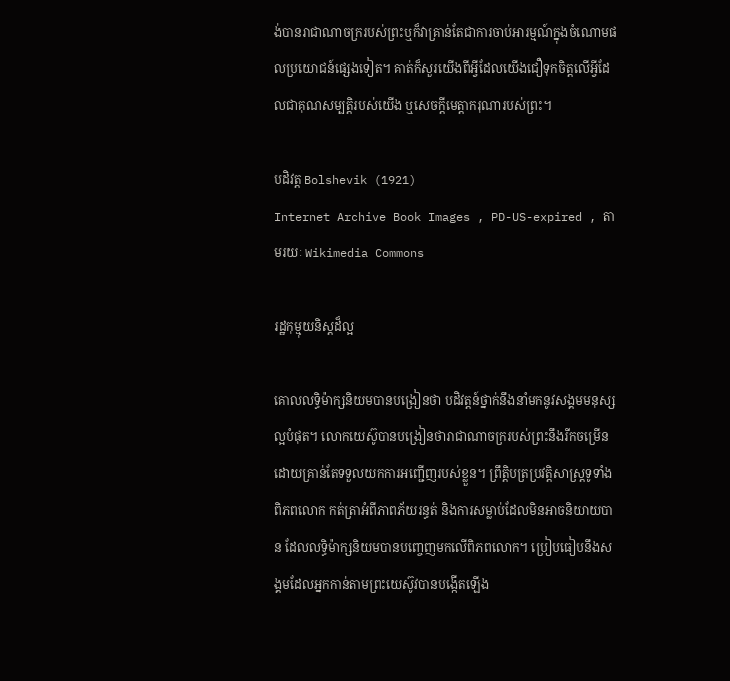ង់បានរាជាណាចក្ររបស់ព្រះឬក៏វាគ្រាន់តែជាការចាប់អារម្មណ៍ក្នុងចំណោមផលប្រយោជន៍ផ្សេងទៀត។ គាត់ក៏សួរយើងពីអ្វីដែលយើងជឿទុកចិត្តលើអ្វីដែលជាគុណសម្បត្តិរបស់យើង ឬសេចក្ដីមេត្តាករុណារបស់ព្រះ។

បដិវត្ត Bolshevik (1921)
Internet Archive Book Images , PD-US-expired , តាមរយៈ Wikimedia Commons

រដ្ឋកុម្មុយនិស្តដ៏ល្អ

គោលលទ្ធិម៉ាក្សនិយមបានបង្រៀនថា បដិវត្តន៍ថ្នាក់នឹងនាំមកនូវសង្គមមនុស្សល្អបំផុត។ លោកយេស៊ូបានបង្រៀនថារាជាណាចក្ររបស់ព្រះនឹងរីកចម្រើនដោយគ្រាន់តែទទួលយកការអញ្ជើញរបស់ខ្លួន។ ព្រឹត្តិបត្រប្រវត្តិសាស្ត្រទូទាំងពិភពលោក កត់ត្រាអំពីភាពភ័យរន្ធត់ និងការសម្លាប់ដែលមិនអាចនិយាយបាន ដែលលទ្ធិម៉ាក្សនិយមបានបញ្ចេញមកលើពិភពលោក។ ប្រៀបធៀបនឹងសង្គមដែលអ្នកកាន់តាមព្រះយេស៊ូវបានបង្កើតឡើង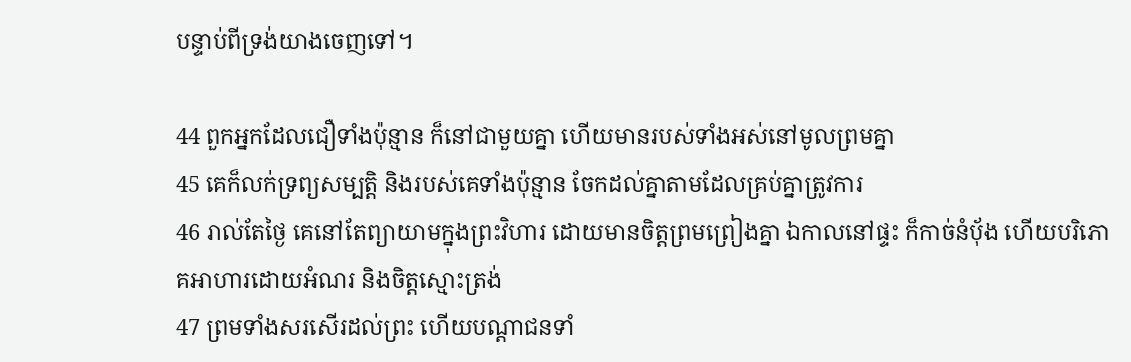បន្ទាប់ពីទ្រង់យាងចេញទៅ។

44 ពួកអ្នកដែលជឿទាំងប៉ុន្មាន ក៏នៅជាមួយគ្នា ហើយមានរបស់ទាំងអស់នៅមូលព្រមគ្នា
45 គេក៏លក់ទ្រព្យ‌សម្បត្តិ និងរបស់គេទាំងប៉ុន្មាន ចែកដល់គ្នាតាមដែលគ្រប់គ្នាត្រូវការ
46 រាល់តែថ្ងៃ គេនៅតែព្យាយាមក្នុងព្រះ‌វិហារ ដោយមានចិត្តព្រមព្រៀងគ្នា ឯកាលនៅផ្ទះ ក៏កាច់នំបុ័ង ហើយបរិភោគអាហារដោយអំណរ និងចិត្តស្មោះ‌ត្រង់
47 ព្រមទាំងសរសើរដល់ព្រះ ហើយបណ្តា‌ជនទាំ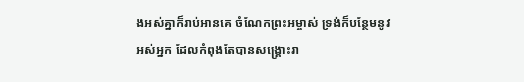ងអស់គ្នាក៏រាប់អានគេ ចំណែកព្រះ‌អម្ចាស់ ទ្រង់ក៏បន្ថែមនូវអស់អ្នក ដែលកំពុងតែបានសង្គ្រោះរា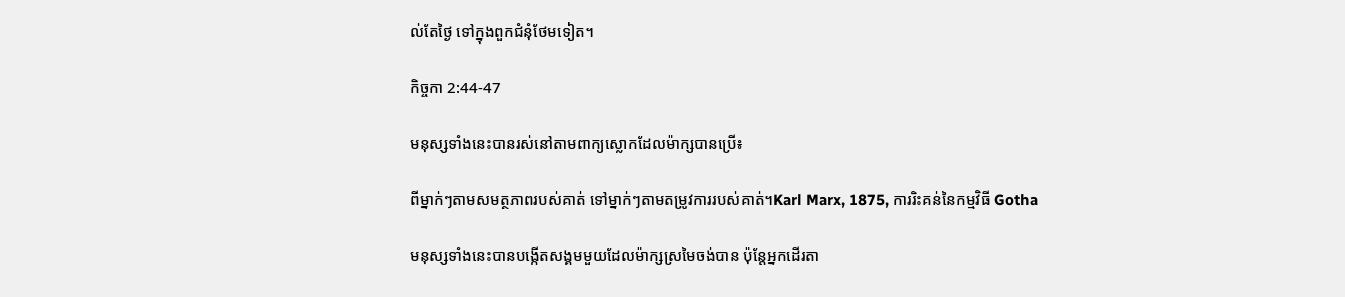ល់តែថ្ងៃ ទៅក្នុងពួកជំនុំថែមទៀត។

កិច្ចកា 2:44-47

មនុស្សទាំងនេះបានរស់នៅតាមពាក្យស្លោកដែលម៉ាក្សបានប្រើ៖

ពីម្នាក់ៗតាមសមត្ថភាពរបស់គាត់ ទៅម្នាក់ៗតាមតម្រូវការរបស់គាត់។Karl Marx, 1875, ការរិះគន់នៃកម្មវិធី Gotha

មនុស្សទាំងនេះបានបង្កើតសង្គមមួយដែលម៉ាក្សស្រមៃចង់បាន ប៉ុន្តែអ្នកដើរតា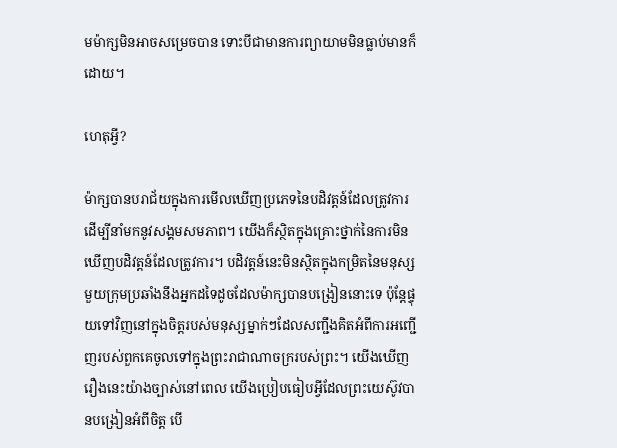មម៉ាក្សមិនអាចសម្រេចបាន ទោះបីជាមានការព្យាយាមមិនធ្លាប់មានក៏ដោយ។

ហេតុអ្វី?

ម៉ាក្សបានបរាជ័យក្នុងការមើលឃើញប្រភេទនៃបដិវត្តន៍ដែលត្រូវការដើម្បីនាំមកនូវសង្គមសមភាព។ យើងក៏ស្ថិតក្នុងគ្រោះថ្នាក់នៃការមិនឃើញបដិវត្តន៍ដែលត្រូវការ។ បដិវត្តន៍នេះមិនស្ថិតក្នុងកម្រិតនៃមនុស្សមួយក្រុមប្រឆាំងនឹងអ្នកដទៃដូចដែលម៉ាក្សបានបង្រៀននោះទេ ប៉ុន្តែផ្ទុយទៅវិញនៅក្នុងចិត្តរបស់មនុស្សម្នាក់ៗដែលសញ្ជឹងគិតអំពីការអញ្ជើញរបស់ពួកគេចូលទៅក្នុងព្រះរាជាណាចក្ររបស់ព្រះ។ យើងឃើញរឿងនេះយ៉ាងច្បាស់នៅពេល យើងប្រៀបធៀបអ្វីដែលព្រះយេស៊ូវបានបង្រៀនអំពីចិត្ត បើ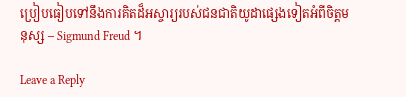ប្រៀបធៀបទៅនឹងការគិតដ៏អស្ចារ្យរបស់ជនជាតិយូដាផ្សេងទៀតអំពីចិត្តមនុស្ស – Sigmund Freud ។

Leave a Reply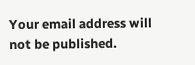Your email address will not be published.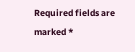Required fields are marked *